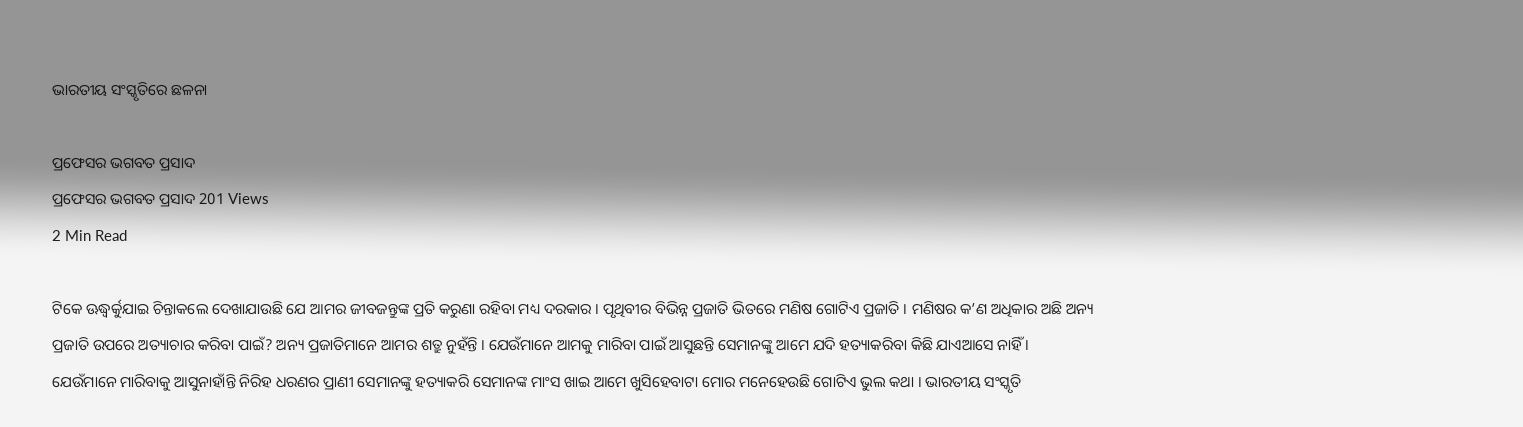ଭାରତୀୟ ସଂସ୍କୃତିରେ ଛଳନା

ପ୍ରଫେସର ଭଗବତ ପ୍ରସାଦ
ପ୍ରଫେସର ଭଗବତ ପ୍ରସାଦ 201 Views
2 Min Read

ଟିକେ ଊଦ୍ଧ୍ୱର୍କୁଯାଇ ଚିନ୍ତାକଲେ ଦେଖାଯାଉଛି ଯେ ଆମର ଜୀବଜନ୍ତୁଙ୍କ ପ୍ରତି କରୁଣା ରହିବା ମଧ୍ୟ ଦରକାର । ପୃଥିବୀର ବିଭିନ୍ନ ପ୍ରଜାତି ଭିତରେ ମଣିଷ ଗୋଟିଏ ପ୍ରଜାତି । ମଣିଷର କ’ଣ ଅଧିକାର ଅଛି ଅନ୍ୟ ପ୍ରଜାତି ଉପରେ ଅତ୍ୟାଚାର କରିବା ପାଇଁ? ଅନ୍ୟ ପ୍ରଜାତିମାନେ ଆମର ଶତ୍ରୁ ନୁହଁନ୍ତି । ଯେଉଁମାନେ ଆମକୁ ମାରିବା ପାଇଁ ଆସୁଛନ୍ତି ସେମାନଙ୍କୁ ଆମେ ଯଦି ହତ୍ୟାକରିବା କିଛି ଯାଏଆସେ ନାହିଁ । ଯେଉଁମାନେ ମାରିବାକୁ ଆସୁନାହାଁନ୍ତି ନିରିହ ଧରଣର ପ୍ରାଣୀ ସେମାନଙ୍କୁ ହତ୍ୟାକରି ସେମାନଙ୍କ ମାଂସ ଖାଇ ଆମେ ଖୁସିହେବାଟା ମୋର ମନେହେଉଛି ଗୋଟିଏ ଭୁଲ କଥା । ଭାରତୀୟ ସଂସ୍କୃତି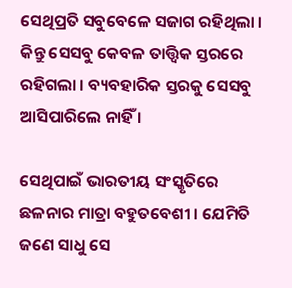ସେଥିପ୍ରତି ସବୁବେଳେ ସଜାଗ ରହିଥିଲା । କିନ୍ତୁ ସେସବୁ କେବଳ ତାତ୍ତ୍ୱିକ ସ୍ତରରେ ରହିଗଲା । ବ୍ୟବହାରିକ ସ୍ତରକୁ ସେସବୁ ଆସିପାରିଲେ ନାହିଁ ।

ସେଥିପାଇଁ ଭାରତୀୟ ସଂସ୍କୃତିରେ ଛଳନାର ମାତ୍ରା ବହୁତବେଶୀ । ଯେମିତି ଜଣେ ସାଧୁ ସେ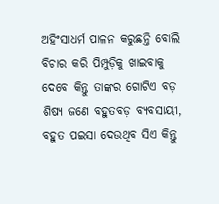ଅହିଂସାଧର୍ମ ପାଳନ କରୁଛନ୍ତି ବୋଲି ବିଚାର କରି ପିମ୍ପୁଡ଼ିକୁ ଖାଇବାକୁ ଦେବେ କିନ୍ତୁ ତାଙ୍କର ଗୋଟିଏ ବଡ଼ ଶିଷ୍ୟ ଜଣେ ବହୁତବଡ଼ ବ୍ୟବସାୟୀ, ବହୁତ ପଇସା ଦେଉଥିବ ସିଏ କିନ୍ତୁ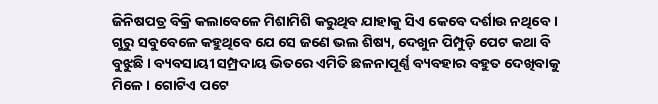ଜିନିଷପତ୍ର ବିକ୍ରି କଲାବେଳେ ମିଶାମିଶି କରୁଥିବ ଯାହାକୁ ସିଏ କେବେ ଦର୍ଶାଉ ନଥିବେ । ଗୁରୁ ସବୁବେଳେ କହୁଥିବେ ଯେ ସେ ଜଣେ ଭଲ ଶିଷ୍ୟ, ଦେଖୁନ ପିମ୍ପୁଡ଼ି ପେଟ କଥା ବି ବୁଝୁଛି । ବ୍ୟବସାୟୀ ସମ୍ପ୍ରଦାୟ ଭିତରେ ଏମିତି ଛଳନାପୂର୍ଣ୍ଣ ବ୍ୟବହାର ବହୁତ ଦେଖିବାକୁ ମିଳେ । ଗୋଟିଏ ପଟେ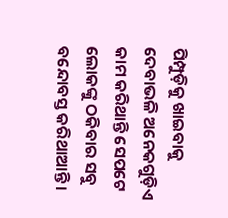ପିମ୍ପୁଡ଼ିକୁ ଖାଇବାକୁ ଦେବାଭଳି ଅନେକଗୁଡ଼ିଏ କାମ କରିଥାନ୍ତି ସେପଟେ ଲୋକଙ୍କୁ ଠକିବାର ସବୁ ବନ୍ଦୋବସ୍ତ କରିଥାଆନ୍ତି ।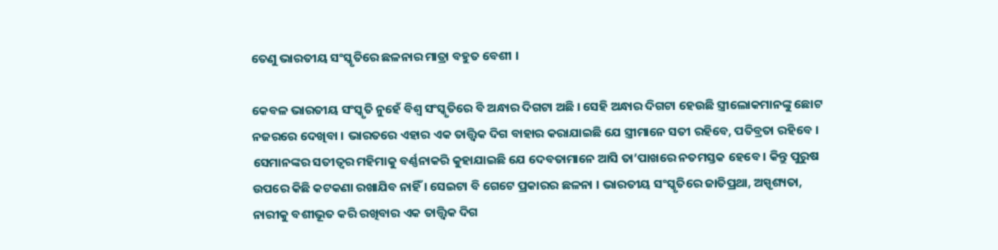ତେଣୁ ଭାରତୀୟ ସଂସ୍କୃତିରେ ଛଳନାର ମାତ୍ରା ବହୁତ ବେଶୀ ।

କେବଳ ଭାରତୀୟ ସଂସ୍କୃତି ନୁହେଁ ବିଶ୍ୱ ସଂସ୍କୃତିରେ ବି ଅନ୍ଧାର ଦିଗଟା ଅଛି । ସେହି ଅନ୍ଧାର ଦିଗଟା ହେଉଛି ସ୍ତ୍ରୀଲୋକମାନଙ୍କୁ ଛୋଟ ନଜରରେ ଦେଖିବା । ଭାରତରେ ଏହାର ଏକ ତାତ୍ତ୍ୱିକ ଦିଗ ବାହାର କରାଯାଇଛି ଯେ ସ୍ତ୍ରୀମାନେ ସତୀ ରହିବେ, ପତିବ୍ରତା ରହିବେ । ସେମାନଙ୍କର ସତୀତ୍ୱର ମହିମାକୁ ବର୍ଣ୍ଣନାକରି କୁହାଯାଇଛି ଯେ ଦେବତାମାନେ ଆସି ତା’ପାଖରେ ନତମସ୍ତକ ହେବେ । କିନ୍ତୁ ପୁରୁଷ ଉପରେ କିଛି କଟକଣା ରଖାଯିବ ନାହିଁ । ସେଇଟା ବି ଗେଟେ ପ୍ରକାରର ଛଳନା । ଭାରତୀୟ ସଂସ୍କୃତିରେ ଜାତିପ୍ରଥା, ଅସ୍ପୃଶ୍ୟତା, ନାରୀକୁ ବଶୀଭୂତ କରି ରଖିବାର ଏକ ତାତ୍ତ୍ୱିକ ଦିଗ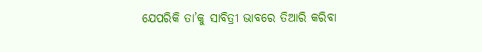ଯେପରିକି ତା’କୁ ସାବିତ୍ରୀ ଭାବରେ ତିଆରି କରିବା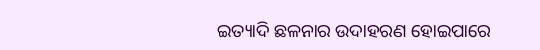ଇତ୍ୟାଦି ଛଳନାର ଉଦାହରଣ ହୋଇପାରେ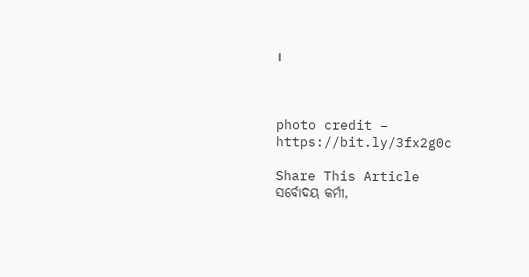।



photo credit – https://bit.ly/3fx2g0c

Share This Article
ସର୍ବୋଦୟ କର୍ମୀ,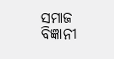ସମାଜ ବିଜ୍ଞାନୀ